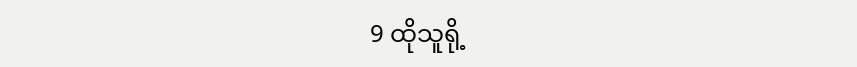9 ထိုသူရို့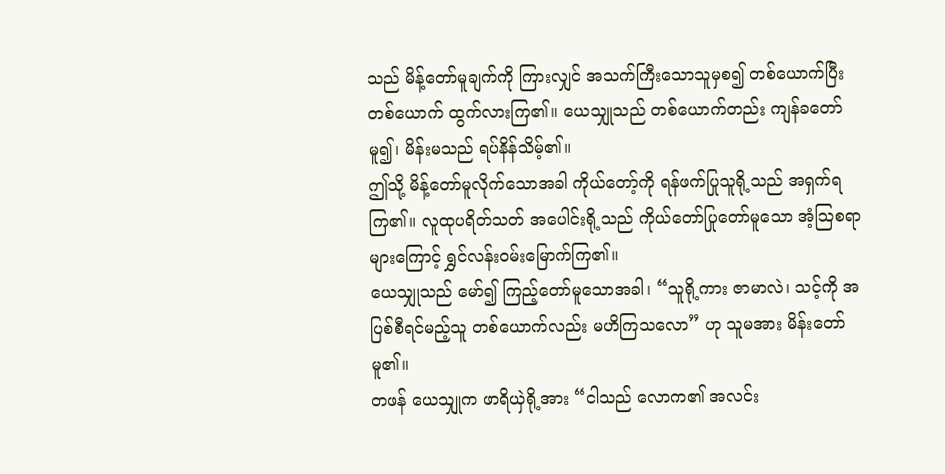သည် မိန့်တော်မူချက်ကို ကြားလျှင် အသက်ကြီးသောသူမှစ၍ တစ်ယောက်ပြီးတစ်ယောက် ထွက်လားကြ၏။ ယေသျှုသည် တစ်ယောက်တည်း ကျန်ခတော်မူ၍၊ မိန်းမသည် ရပ်နိန်သိမ့်၏။
ဤသို့ မိန့်တော်မူလိုက်သောအခါ ကိုယ်တော့်ကို ရန်ဖက်ပြုသူရို့သည် အရှက်ရကြ၏။ လူထုပရိတ်သတ် အပေါင်းရို့သည် ကိုယ်တော်ပြုတော်မူသော အံ့သြစရာများကြောင့် ရွှင်လန်းဝမ်းမြောက်ကြ၏။
ယေသျှုသည် မော်၍ ကြည့်တော်မူသောအခါ၊ “သူရို့ကား ဇာမာလဲ၊ သင့်ကို အပြစ်စီရင်မည့်သူ တစ်ယောက်လည်း မဟိကြသလော” ဟု သူမအား မိန်းတော်မူ၏။
တဖန် ယေသျှုက ဖာရိယှဲရို့အား “ငါသည် လောက၏ အလင်း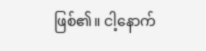ဖြစ်၏။ ငါ့နောက်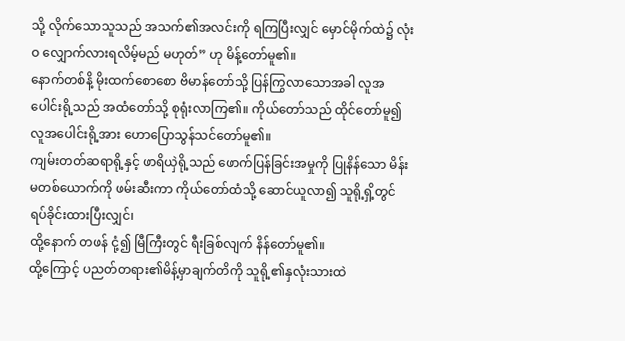သို့ လိုက်သောသူသည် အသက်၏အလင်းကို ရကြပြီးလျှင် မှောင်မိုက်ထဲ၌ လုံးဝ လျှောက်လားရလိမ့်မည် မဟုတ်” ဟု မိန့်တော်မူ၏။
နောက်တစ်နိ့ မိုးထက်စောစော ဗိမာန်တော်သို့ ပြန်ကြွလာသောအခါ လူအပေါင်းရို့သည် အထံတော်သို့ စုရုံးလာကြ၏။ ကိုယ်တော်သည် ထိုင်တော်မူ၍ လူအပေါင်းရို့အား ဟောပြောသွန်သင်တော်မူ၏။
ကျမ်းတတ်ဆရာရို့နှင့် ဖာရိယှဲရို့သည် ဖောက်ပြန်ခြင်းအမှုကို ပြုနိန်သော မိန်းမတစ်ယောက်ကို ဖမ်းဆီးကာ ကိုယ်တော်ထံသို့ ဆောင်ယူလာ၍ သူရို့ရှိ့တွင် ရပ်ခိုင်းထားပြီးလျှင်၊
ထို့နောက် တဖန် ငုံ့၍ မြီကြီးတွင် ရီးခြစ်လျက် နိန်တော်မူ၏။
ထို့ကြောင့် ပညတ်တရား၏မိန့်မှာချက်တိကို သူရို့၏နှလုံးသားထဲ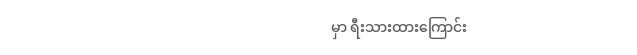မှာ ရီးသားထားကြောင်း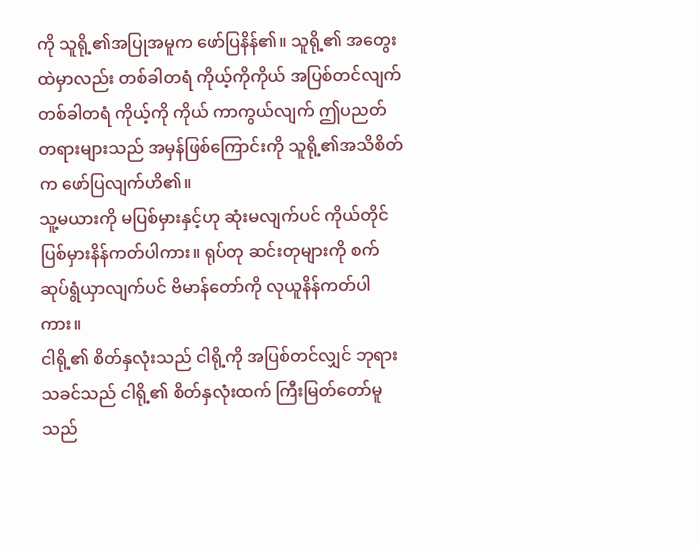ကို သူရို့၏အပြုအမူက ဖော်ပြနိန်၏။ သူရို့၏ အတွေးထဲမှာလည်း တစ်ခါတရံ ကိုယ့်ကိုကိုယ် အပြစ်တင်လျက် တစ်ခါတရံ ကိုယ့်ကို ကိုယ် ကာကွယ်လျက် ဤပညတ်တရားများသည် အမှန်ဖြစ်ကြောင်းကို သူရို့၏အသိစိတ်က ဖော်ပြလျက်ဟိ၏။
သူ့မယားကို မပြစ်မှားနှင့်ဟု ဆုံးမလျက်ပင် ကိုယ်တိုင် ပြစ်မှားနိန်ကတ်ပါကား။ ရုပ်တု ဆင်းတုများကို စက်ဆုပ်ရွံယှာလျက်ပင် ဗိမာန်တော်ကို လုယူနိန်ကတ်ပါကား။
ငါရို့၏ စိတ်နှလုံးသည် ငါရို့ကို အပြစ်တင်လျှင် ဘုရားသခင်သည် ငါရို့၏ စိတ်နှလုံးထက် ကြီးမြတ်တော်မူသည်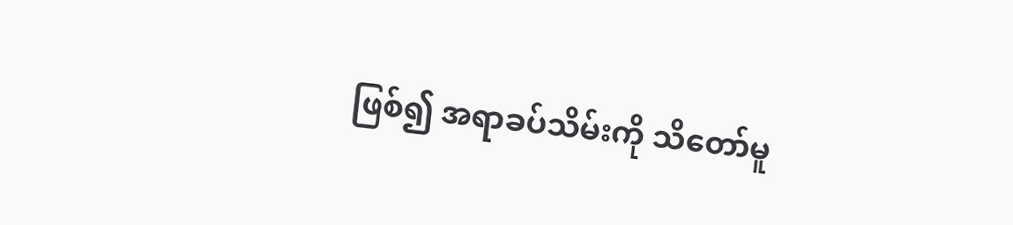ဖြစ်၍ အရာခပ်သိမ်းကို သိတော်မူ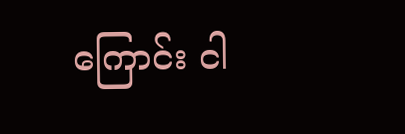ကြောင်း ငါ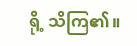ရို့ သိကြ၏။